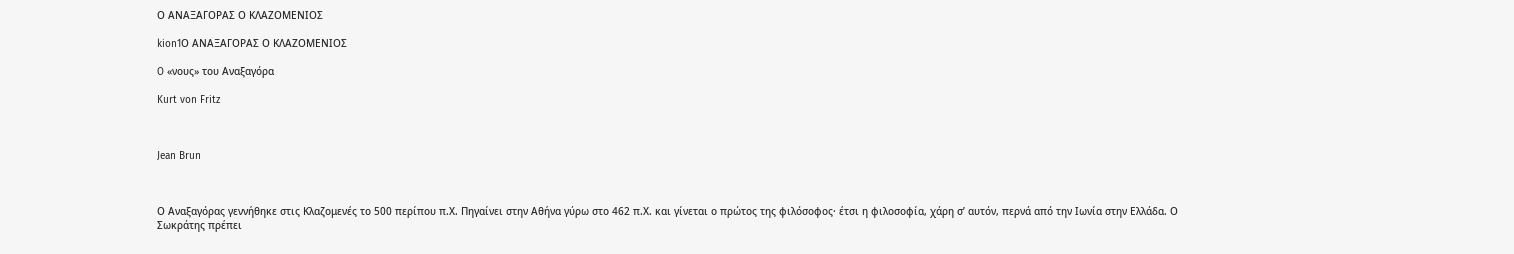Ο ΑΝΑΞΑΓΟΡΑΣ Ο ΚΛΑΖΟΜΕΝΙΟΣ

kion1Ο ΑΝΑΞΑΓΟΡΑΣ Ο ΚΛΑΖΟΜΕΝΙΟΣ

O «νους» του Αναξαγόρα

Kurt von Fritz



Jean Brun



Ο Αναξαγόρας γεννήθηκε στις Κλαζομενές το 500 περίπου π.Χ. Πηγαίνει στην Αθήνα γύρω στο 462 π.Χ. και γίνεται ο πρώτος της φιλόσοφος· έτσι η φιλοσοφία, χάρη σ’ αυτόν, περνά από την Ιωνία στην Ελλάδα. Ο Σωκράτης πρέπει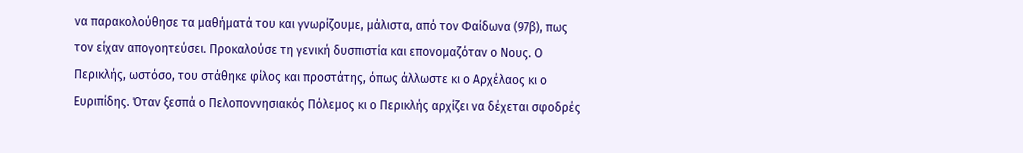να παρακολούθησε τα μαθήματά του και γνωρίζουμε, μάλιστα, από τον Φαίδωνα (97β), πως τον είχαν απογοητεύσει. Προκαλούσε τη γενική δυσπιστία και επονομαζόταν ο Νους. Ο Περικλής, ωστόσο, του στάθηκε φίλος και προστάτης, όπως άλλωστε κι ο Αρχέλαος κι ο Ευριπίδης. Όταν ξεσπά ο Πελοποννησιακός Πόλεμος κι ο Περικλής αρχίζει να δέχεται σφοδρές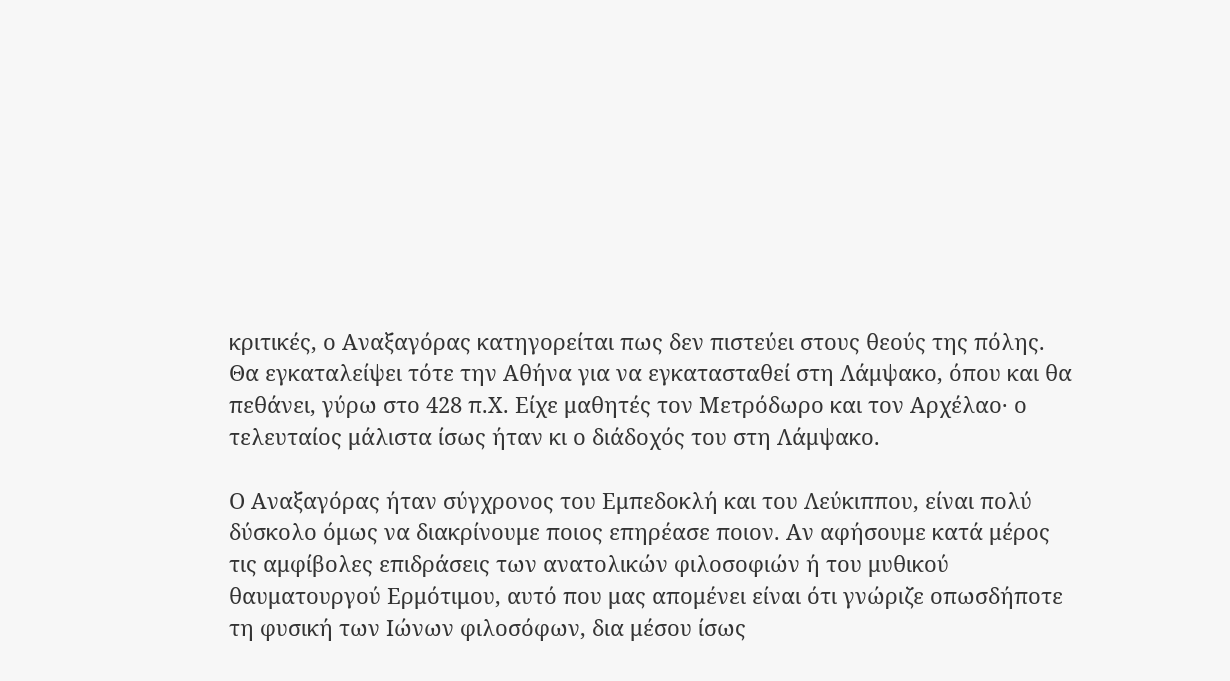κριτικές, ο Αναξαγόρας κατηγορείται πως δεν πιστεύει στους θεούς της πόλης. Θα εγκαταλείψει τότε την Αθήνα για να εγκατασταθεί στη Λάμψακο, όπου και θα πεθάνει, γύρω στο 428 π.Χ. Είχε μαθητές τον Μετρόδωρο και τον Αρχέλαο· ο τελευταίος μάλιστα ίσως ήταν κι ο διάδοχός του στη Λάμψακο.

Ο Αναξαγόρας ήταν σύγχρονος του Εμπεδοκλή και του Λεύκιππου, είναι πολύ δύσκολο όμως να διακρίνουμε ποιος επηρέασε ποιον. Αν αφήσουμε κατά μέρος τις αμφίβολες επιδράσεις των ανατολικών φιλοσοφιών ή του μυθικού θαυματουργού Ερμότιμου, αυτό που μας απομένει είναι ότι γνώριζε οπωσδήποτε τη φυσική των Ιώνων φιλοσόφων, δια μέσου ίσως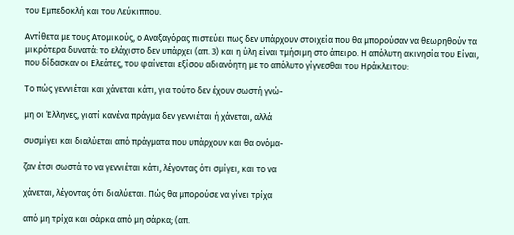του Εμπεδοκλή και του Λεύκιππου.

Αντίθετα με τους Ατομικούς, ο Αναξαγόρας πιστεύει πως δεν υπάρχουν στοιχεία που θα μπορούσαν να θεωρηθούν τα μικρότερα δυνατά: το ελάχιστο δεν υπάρχει (απ. 3) και η ύλη είναι τμήσιμη στο άπειρο. Η απόλυτη ακινησία του Είναι, που δίδασκαν οι Ελεάτες, του φαίνεται εξίσου αδιανόητη με το απόλυτο γίγνεσθαι του Ηράκλειτου:

Το πώς γεννιέται και χάνεται κάτι, για τούτο δεν έχουν σωστή γνώ-

μη οι Έλληνες, γιατί κανένα πράγμα δεν γεννιέται ή χάνεται, αλλά

συσμίγει και διαλύεται από πράγματα που υπάρχουν και θα ονόμα-

ζαν έτσι σωστά το να γεννιέται κάτι, λέγοντας ότι σμίγει, και το να

χάνεται, λέγοντας ότι διαλύεται. Πώς θα μπορούσε να γίνει τρίχα

από μη τρίχα και σάρκα από μη σάρκα; (απ.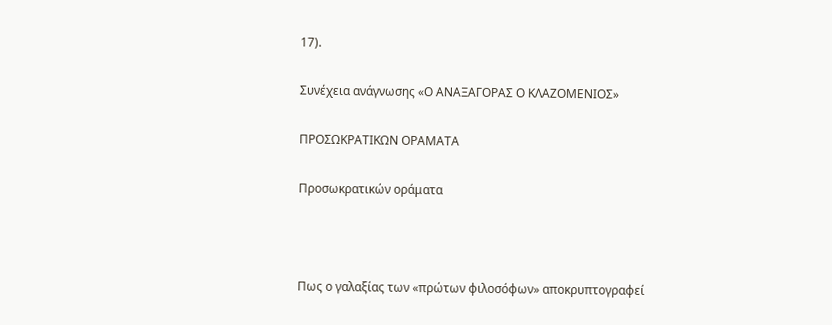17).

Συνέχεια ανάγνωσης «Ο ΑΝΑΞΑΓΟΡΑΣ Ο ΚΛΑΖΟΜΕΝΙΟΣ»

ΠΡΟΣΩΚΡΑΤΙΚΩΝ ΟΡΑΜΑΤΑ

Προσωκρατικών οράματα



Πως ο γαλαξίας των «πρώτων φιλοσόφων» αποκρυπτογραφεί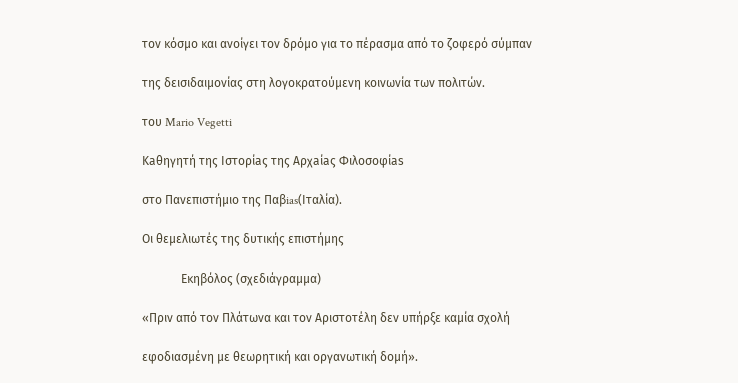τον κόσμο και ανοίγει τον δρόμο για το πέρασμα από το ζοφερό σύμπαν

της δεισιδαιμονίας στη λογοκρατούμενη κοινωνία των πολιτών.

του Mario Vegetti

Kaθηγητή της Iστορίaς της Aρχaίaς Φιλοσοφίas

στο Πανεπιστήμιο της Παβias(Ιταλία).

Οι θεμελιωτές της δυτικής επιστήμης

             Εκηβόλος (σχεδιάγραμμα)

«Πριν από τον Πλάτωνα και τον Αριστοτέλη δεν υπήρξε καμία σχολή

εφοδιασμένη με θεωρητική και οργανωτική δομή».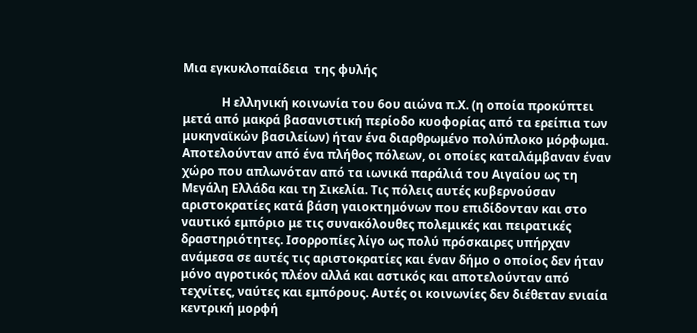Μια εγκυκλοπαίδεια  της φυλής

             Η ελληνική κοινωνία του 6ου αιώνα π.Χ. (η οποία προκύπτει μετά από μακρά βασανιστική περίοδο κυοφορίας από τα ερείπια των μυκηναϊκών βασιλείων) ήταν ένα διαρθρωμένο πολύπλοκο μόρφωμα. Αποτελούνταν από ένα πλήθος πόλεων, οι οποίες καταλάμβαναν έναν χώρο που απλωνόταν από τα ιωνικά παράλιά του Αιγαίου ως τη Μεγάλη Ελλάδα και τη Σικελία. Τις πόλεις αυτές κυβερνούσαν αριστοκρατίες κατά βάση γαιοκτημόνων που επιδίδονταν και στο ναυτικό εμπόριο με τις συνακόλουθες πολεμικές και πειρατικές δραστηριότητες. Ισορροπίες λίγο ως πολύ πρόσκαιρες υπήρχαν ανάμεσα σε αυτές τις αριστοκρατίες και έναν δήμο ο οποίος δεν ήταν μόνο αγροτικός πλέον αλλά και αστικός και αποτελούνταν από τεχνίτες, ναύτες και εμπόρους. Αυτές οι κοινωνίες δεν διέθεταν ενιαία κεντρική μορφή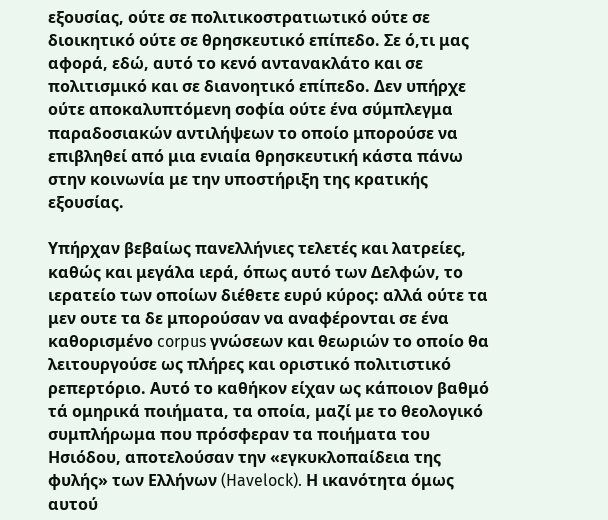εξουσίας, ούτε σε πολιτικοστρατιωτικό ούτε σε διοικητικό ούτε σε θρησκευτικό επίπεδο. Σε ό,τι μας αφορά, εδώ, αυτό το κενό αντανακλάτο και σε πολιτισμικό και σε διανοητικό επίπεδο. Δεν υπήρχε ούτε αποκαλυπτόμενη σοφία ούτε ένα σύμπλεγμα παραδοσιακών αντιλήψεων το οποίο μπορούσε να επιβληθεί από μια ενιαία θρησκευτική κάστα πάνω στην κοινωνία με την υποστήριξη της κρατικής εξουσίας.

Υπήρχαν βεβαίως πανελλήνιες τελετές και λατρείες, καθώς και μεγάλα ιερά, όπως αυτό των Δελφών, το ιερατείο των οποίων διέθετε ευρύ κύρος: αλλά ούτε τα μεν ουτε τα δε μπορούσαν να αναφέρονται σε ένα καθορισμένο corpus γνώσεων και θεωριών το οποίο θα λειτουργούσε ως πλήρες και οριστικό πολιτιστικό ρεπερτόριο. Αυτό το καθήκον είχαν ως κάποιον βαθμό τά ομηρικά ποιήματα, τα οποία, μαζί με το θεολογικό συμπλήρωμα που πρόσφεραν τα ποιήματα του Ησιόδου, αποτελούσαν την «εγκυκλοπαίδεια της φυλής» των Ελλήνων (Havelock). Η ικανότητα όμως αυτού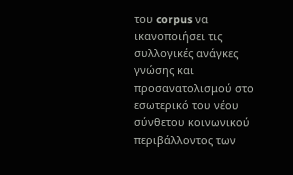του corpus να ικανοποιήσει τις συλλογικές ανάγκες γνώσης και προσανατολισμού στο εσωτερικό του νέου σύνθετου κοινωνικού περιβάλλοντος των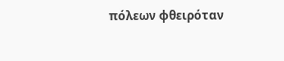πόλεων φθειρόταν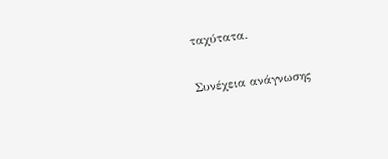ταχύτατα.

Συνέχεια ανάγνωσης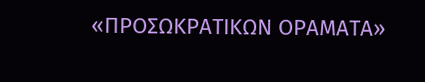«ΠΡΟΣΩΚΡΑΤΙΚΩΝ ΟΡΑΜΑΤΑ»